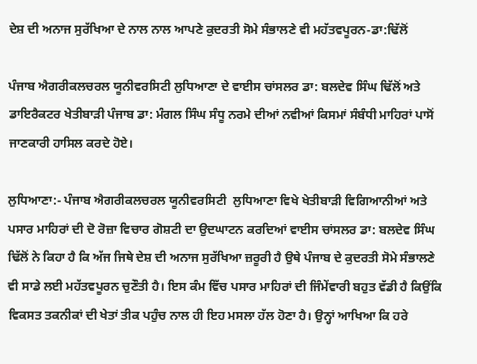ਦੇਸ਼ ਦੀ ਅਨਾਜ ਸੁਰੱਖਿਆ ਦੇ ਨਾਲ ਨਾਲ ਆਪਣੇ ਕੁਦਰਤੀ ਸੋਮੇ ਸੰਭਾਲਣੇ ਵੀ ਮਹੱਤਵਪੂਰਨ-ਡਾ:ਢਿੱਲੋਂ

ਪੰਜਾਬ ਐਗਰੀਕਲਚਰਲ ਯੂਨੀਵਰਸਿਟੀ ਲੁਧਿਆਣਾ ਦੇ ਵਾਈਸ ਚਾਂਸਲਰ ਡਾ: ਬਲਦੇਵ ਸਿੰਘ ਢਿੱਲੋਂ ਅਤੇ ਡਾਇਰੈਕਟਰ ਖੇਤੀਬਾੜੀ ਪੰਜਾਬ ਡਾ: ਮੰਗਲ ਸਿੰਘ ਸੰਧੂ ਨਰਮੇ ਦੀਆਂ ਨਵੀਆਂ ਕਿਸਮਾਂ ਸੰਬੰਧੀ ਮਾਹਿਰਾਂ ਪਾਸੋਂ ਜਾਣਕਾਰੀ ਹਾਸਿਲ ਕਰਦੇ ਹੋਏ।

ਲੁਧਿਆਣਾ:- ਪੰਜਾਬ ਐਗਰੀਕਲਚਰਲ ਯੂਨੀਵਰਸਿਟੀ  ਲੁਧਿਆਣਾ ਵਿਖੇ ਖੇਤੀਬਾੜੀ ਵਿਗਿਆਨੀਆਂ ਅਤੇ ਪਸਾਰ ਮਾਹਿਰਾਂ ਦੀ ਦੋ ਰੋਜ਼ਾ ਵਿਚਾਰ ਗੋਸ਼ਟੀ ਦਾ ਉਦਘਾਟਨ ਕਰਦਿਆਂ ਵਾਈਸ ਚਾਂਸਲਰ ਡਾ: ਬਲਦੇਵ ਸਿੰਘ ਢਿੱਲੋਂ ਨੇ ਕਿਹਾ ਹੈ ਕਿ ਅੱਜ ਜਿਥੇ ਦੇਸ਼ ਦੀ ਅਨਾਜ ਸੁਰੱਖਿਆ ਜ਼ਰੂਰੀ ਹੈ ਉਥੇ ਪੰਜਾਬ ਦੇ ਕੁਦਰਤੀ ਸੋਮੇ ਸੰਭਾਲਣੇ ਵੀ ਸਾਡੇ ਲਈ ਮਹੱਤਵਪੂਰਨ ਚੁਣੌਤੀ ਹੈ। ਇਸ ਕੰਮ ਵਿੱਚ ਪਸਾਰ ਮਾਹਿਰਾਂ ਦੀ ਜਿੰਮੇਂਵਾਰੀ ਬਹੁਤ ਵੱਡੀ ਹੈ ਕਿਉਂਕਿ ਵਿਕਸਤ ਤਕਨੀਕਾਂ ਦੀ ਖੇਤਾਂ ਤੀਕ ਪਹੁੰਚ ਨਾਲ ਹੀ ਇਹ ਮਸਲਾ ਹੱਲ ਹੋਣਾ ਹੈ। ਉਨ੍ਹਾਂ ਆਖਿਆ ਕਿ ਹਰੇ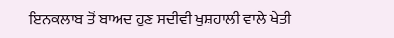ਇਨਕਲਾਬ ਤੋਂ ਬਾਅਦ ਹੁਣ ਸਦੀਵੀ ਖੁਸ਼ਹਾਲੀ ਵਾਲੇ ਖੇਤੀ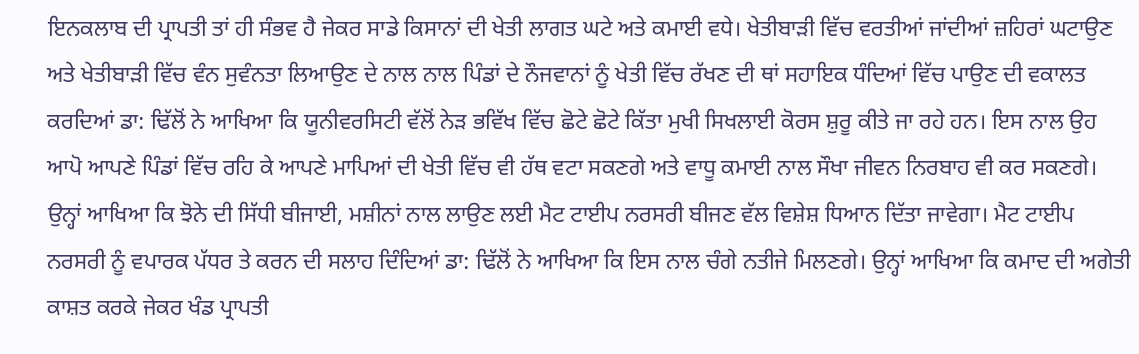ਇਨਕਲਾਬ ਦੀ ਪ੍ਰਾਪਤੀ ਤਾਂ ਹੀ ਸੰਭਵ ਹੈ ਜੇਕਰ ਸਾਡੇ ਕਿਸਾਨਾਂ ਦੀ ਖੇਤੀ ਲਾਗਤ ਘਟੇ ਅਤੇ ਕਮਾਈ ਵਧੇ। ਖੇਤੀਬਾੜੀ ਵਿੱਚ ਵਰਤੀਆਂ ਜਾਂਦੀਆਂ ਜ਼ਹਿਰਾਂ ਘਟਾਉਣ ਅਤੇ ਖੇਤੀਬਾੜੀ ਵਿੱਚ ਵੰਨ ਸੁਵੰਨਤਾ ਲਿਆਉਣ ਦੇ ਨਾਲ ਨਾਲ ਪਿੰਡਾਂ ਦੇ ਨੌਜਵਾਨਾਂ ਨੂੰ ਖੇਤੀ ਵਿੱਚ ਰੱਖਣ ਦੀ ਥਾਂ ਸਹਾਇਕ ਧੰਦਿਆਂ ਵਿੱਚ ਪਾਉਣ ਦੀ ਵਕਾਲਤ ਕਰਦਿਆਂ ਡਾ: ਢਿੱਲੋਂ ਨੇ ਆਖਿਆ ਕਿ ਯੂਨੀਵਰਸਿਟੀ ਵੱਲੋਂ ਨੇੜ ਭਵਿੱਖ ਵਿੱਚ ਛੋਟੇ ਛੋਟੇ ਕਿੱਤਾ ਮੁਖੀ ਸਿਖਲਾਈ ਕੋਰਸ ਸ਼ੁਰੂ ਕੀਤੇ ਜਾ ਰਹੇ ਹਨ। ਇਸ ਨਾਲ ਉਹ ਆਪੋ ਆਪਣੇ ਪਿੰਡਾਂ ਵਿੱਚ ਰਹਿ ਕੇ ਆਪਣੇ ਮਾਪਿਆਂ ਦੀ ਖੇਤੀ ਵਿੱਚ ਵੀ ਹੱਥ ਵਟਾ ਸਕਣਗੇ ਅਤੇ ਵਾਧੂ ਕਮਾਈ ਨਾਲ ਸੌਖਾ ਜੀਵਨ ਨਿਰਬਾਹ ਵੀ ਕਰ ਸਕਣਗੇ। ਉਨ੍ਹਾਂ ਆਖਿਆ ਕਿ ਝੋਨੇ ਦੀ ਸਿੱਧੀ ਬੀਜਾਈ, ਮਸ਼ੀਨਾਂ ਨਾਲ ਲਾਉਣ ਲਈ ਮੈਟ ਟਾਈਪ ਨਰਸਰੀ ਬੀਜਣ ਵੱਲ ਵਿਸ਼ੇਸ਼ ਧਿਆਨ ਦਿੱਤਾ ਜਾਵੇਗਾ। ਮੈਟ ਟਾਈਪ ਨਰਸਰੀ ਨੂੰ ਵਪਾਰਕ ਪੱਧਰ ਤੇ ਕਰਨ ਦੀ ਸਲਾਹ ਦਿੰਦਿਆਂ ਡਾ: ਢਿੱਲੋਂ ਨੇ ਆਖਿਆ ਕਿ ਇਸ ਨਾਲ ਚੰਗੇ ਨਤੀਜੇ ਮਿਲਣਗੇ। ਉਨ੍ਹਾਂ ਆਖਿਆ ਕਿ ਕਮਾਦ ਦੀ ਅਗੇਤੀ ਕਾਸ਼ਤ ਕਰਕੇ ਜੇਕਰ ਖੰਡ ਪ੍ਰਾਪਤੀ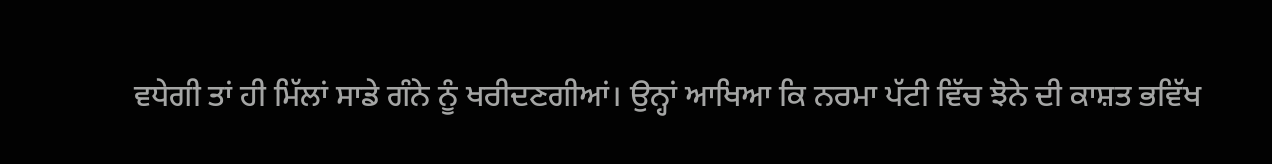ਵਧੇਗੀ ਤਾਂ ਹੀ ਮਿੱਲਾਂ ਸਾਡੇ ਗੰਨੇ ਨੂੰ ਖਰੀਦਣਗੀਆਂ। ਉਨ੍ਹਾਂ ਆਖਿਆ ਕਿ ਨਰਮਾ ਪੱਟੀ ਵਿੱਚ ਝੋਨੇ ਦੀ ਕਾਸ਼ਤ ਭਵਿੱਖ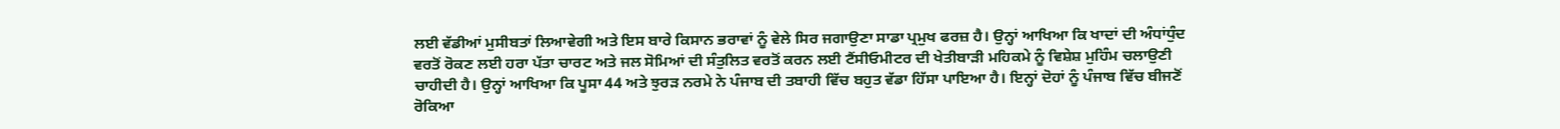ਲਈ ਵੱਡੀਆਂ ਮੁਸੀਬਤਾਂ ਲਿਆਵੇਗੀ ਅਤੇ ਇਸ ਬਾਰੇ ਕਿਸਾਨ ਭਰਾਵਾਂ ਨੂੰ ਵੇਲੇ ਸਿਰ ਜਗਾਉਣਾ ਸਾਡਾ ਪ੍ਰਮੁਖ ਫਰਜ਼ ਹੈ। ਉਨ੍ਹਾਂ ਆਖਿਆ ਕਿ ਖਾਦਾਂ ਦੀ ਅੰਧਾਂਧੁੰਦ ਵਰਤੋਂ ਰੋਕਣ ਲਈ ਹਰਾ ਪੱਤਾ ਚਾਰਟ ਅਤੇ ਜਲ ਸੋਮਿਆਂ ਦੀ ਸੰਤੁਲਿਤ ਵਰਤੋਂ ਕਰਨ ਲਈ ਟੈਂਸੀਓਮੀਟਰ ਦੀ ਖੇਤੀਬਾੜੀ ਮਹਿਕਮੇ ਨੂੰ ਵਿਸ਼ੇਸ਼ ਮੁਹਿੰਮ ਚਲਾਉਣੀ ਚਾਹੀਦੀ ਹੈ। ਉਨ੍ਹਾਂ ਆਖਿਆ ਕਿ ਪੂਸਾ 44 ਅਤੇ ਝੁਰੜ ਨਰਮੇ ਨੇ ਪੰਜਾਬ ਦੀ ਤਬਾਹੀ ਵਿੱਚ ਬਹੁਤ ਵੱਡਾ ਹਿੱਸਾ ਪਾਇਆ ਹੈ। ਇਨ੍ਹਾਂ ਦੋਹਾਂ ਨੂੰ ਪੰਜਾਬ ਵਿੱਚ ਬੀਜਣੋਂ ਰੋਕਿਆ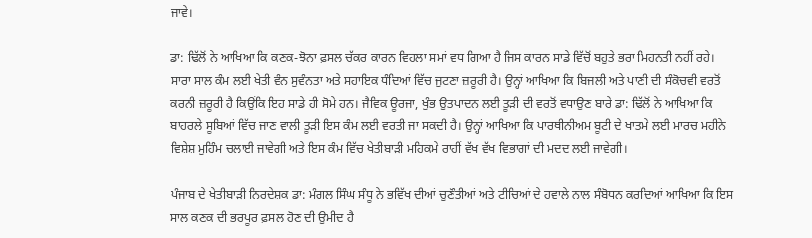ਜਾਵੇ।

ਡਾ: ਢਿੱਲੋਂ ਨੇ ਆਖਿਆ ਕਿ ਕਣਕ-ਝੋਨਾ ਫ਼ਸਲ ਚੱਕਰ ਕਾਰਨ ਵਿਹਲਾ ਸਮਾਂ ਵਧ ਗਿਆ ਹੈ ਜਿਸ ਕਾਰਨ ਸਾਡੇ ਵਿੱਚੋਂ ਬਹੁਤੇ ਭਰਾ ਮਿਹਨਤੀ ਨਹੀਂ ਰਹੇ। ਸਾਰਾ ਸਾਲ ਕੰਮ ਲਈ ਖੇਤੀ ਵੰਨ ਸੁਵੰਨਤਾ ਅਤੇ ਸਹਾਇਕ ਧੰਦਿਆਂ ਵਿੱਚ ਜੁਟਣਾ ਜ਼ਰੂਰੀ ਹੈ। ਉਨ੍ਹਾਂ ਆਖਿਆ ਕਿ ਬਿਜਲੀ ਅਤੇ ਪਾਣੀ ਦੀ ਸੰਕੋਚਵੀ ਵਰਤੋਂ ਕਰਨੀ ਜ਼ਰੂਰੀ ਹੈ ਕਿਉਂਕਿ ਇਹ ਸਾਡੇ ਹੀ ਸੋਮੇ ਹਨ। ਜੈਵਿਕ ਊਰਜਾ, ਖੁੰਭ ਉਤਪਾਦਨ ਲਈ ਤੂੜੀ ਦੀ ਵਰਤੋਂ ਵਧਾਉਣ ਬਾਰੇ ਡਾ: ਢਿੱਲੋਂ ਨੇ ਆਖਿਆ ਕਿ ਬਾਹਰਲੇ ਸੂਬਿਆਂ ਵਿੱਚ ਜਾਣ ਵਾਲੀ ਤੂੜੀ ਇਸ ਕੰਮ ਲਈ ਵਰਤੀ ਜਾ ਸਕਦੀ ਹੈ। ਉਨ੍ਹਾਂ ਆਖਿਆ ਕਿ ਪਾਰਥੀਨੀਅਮ ਬੂਟੀ ਦੇ ਖਾਤਮੇ ਲਈ ਮਾਰਚ ਮਹੀਨੇ ਵਿਸ਼ੇਸ਼ ਮੁਹਿੰਮ ਚਲਾਈ ਜਾਵੇਗੀ ਅਤੇ ਇਸ ਕੰਮ ਵਿੱਚ ਖੇਤੀਬਾੜੀ ਮਹਿਕਮੇ ਰਾਹੀਂ ਵੱਖ ਵੱਖ ਵਿਭਾਗਾਂ ਦੀ ਮਦਦ ਲਈ ਜਾਵੇਗੀ।

ਪੰਜਾਬ ਦੇ ਖੇਤੀਬਾੜੀ ਨਿਰਦੇਸ਼ਕ ਡਾ: ਮੰਗਲ ਸਿੰਘ ਸੰਧੂ ਨੇ ਭਵਿੱਖ ਦੀਆਂ ਚੁਣੌਤੀਆਂ ਅਤੇ ਟੀਚਿਆਂ ਦੇ ਹਵਾਲੇ ਨਾਲ ਸੰਬੋਧਨ ਕਰਦਿਆਂ ਆਖਿਆ ਕਿ ਇਸ ਸਾਲ ਕਣਕ ਦੀ ਭਰਪੂਰ ਫ਼ਸਲ ਹੋਣ ਦੀ ਉਮੀਦ ਹੈ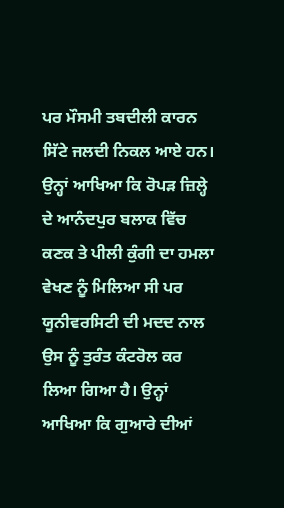ਪਰ ਮੌਸਮੀ ਤਬਦੀਲੀ ਕਾਰਨ ਸਿੱਟੇ ਜਲਦੀ ਨਿਕਲ ਆਏ ਹਨ। ਉਨ੍ਹਾਂ ਆਖਿਆ ਕਿ ਰੋਪੜ ਜ਼ਿਲ੍ਹੇ ਦੇ ਆਨੰਦਪੁਰ ਬਲਾਕ ਵਿੱਚ ਕਣਕ ਤੇ ਪੀਲੀ ਕੁੰਗੀ ਦਾ ਹਮਲਾ ਵੇਖਣ ਨੂੰ ਮਿਲਿਆ ਸੀ ਪਰ ਯੂਨੀਵਰਸਿਟੀ ਦੀ ਮਦਦ ਨਾਲ ਉਸ ਨੂੰ ਤੁਰੰਤ ਕੰਟਰੋਲ ਕਰ ਲਿਆ ਗਿਆ ਹੈ। ਉਨ੍ਹਾਂ ਆਖਿਆ ਕਿ ਗੁਆਰੇ ਦੀਆਂ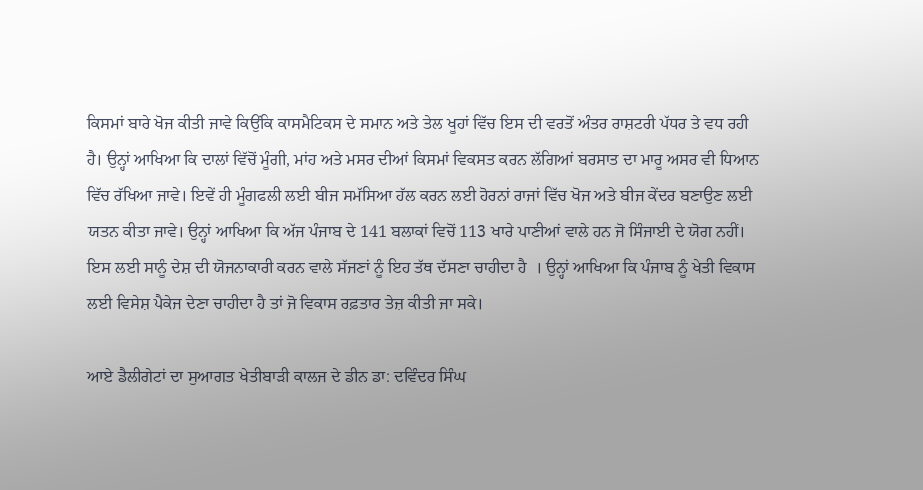ਕਿਸਮਾਂ ਬਾਰੇ ਖੋਜ ਕੀਤੀ ਜਾਵੇ ਕਿਉਂਕਿ ਕਾਸਮੈਟਿਕਸ ਦੇ ਸਮਾਨ ਅਤੇ ਤੇਲ ਖੂਹਾਂ ਵਿੱਚ ਇਸ ਦੀ ਵਰਤੋਂ ਅੰਤਰ ਰਾਸ਼ਟਰੀ ਪੱਧਰ ਤੇ ਵਧ ਰਹੀ ਹੈ। ਉਨ੍ਹਾਂ ਆਖਿਆ ਕਿ ਦਾਲਾਂ ਵਿੱਚੋਂ ਮੂੰਗੀ, ਮਾਂਹ ਅਤੇ ਮਸਰ ਦੀਆਂ ਕਿਸਮਾਂ ਵਿਕਸਤ ਕਰਨ ਲੱਗਿਆਂ ਬਰਸਾਤ ਦਾ ਮਾਰੂ ਅਸਰ ਵੀ ਧਿਆਨ ਵਿੱਚ ਰੱਖਿਆ ਜਾਵੇ। ਇਵੇਂ ਹੀ ਮੂੰਗਫਲੀ ਲਈ ਬੀਜ ਸਮੱਸਿਆ ਹੱਲ ਕਰਨ ਲਈ ਹੋਰਨਾਂ ਰਾਜਾਂ ਵਿੱਚ ਖੋਜ ਅਤੇ ਬੀਜ ਕੇਂਦਰ ਬਣਾਉਣ ਲਈ ਯਤਨ ਕੀਤਾ ਜਾਵੇ। ਉਨ੍ਹਾਂ ਆਖਿਆ ਕਿ ਅੱਜ ਪੰਜਾਬ ਦੇ 141 ਬਲਾਕਾਂ ਵਿਚੋਂ 113 ਖਾਰੇ ਪਾਣੀਆਂ ਵਾਲੇ ਹਨ ਜੋ ਸਿੰਜਾਈ ਦੇ ਯੋਗ ਨਹੀਂ। ਇਸ ਲਈ ਸਾਨੂੰ ਦੇਸ਼ ਦੀ ਯੋਜਨਾਕਾਰੀ ਕਰਨ ਵਾਲੇ ਸੱਜਣਾਂ ਨੂੰ ਇਹ ਤੱਥ ਦੱਸਣਾ ਚਾਹੀਦਾ ਹੈ  । ਉਨ੍ਹਾਂ ਆਖਿਆ ਕਿ ਪੰਜਾਬ ਨੂੰ ਖੇਤੀ ਵਿਕਾਸ ਲਈ ਵਿਸੇਸ਼ ਪੈਕੇਜ ਦੇਣਾ ਚਾਹੀਦਾ ਹੈ ਤਾਂ ਜੋ ਵਿਕਾਸ ਰਫ਼ਤਾਰ ਤੇਜ਼ ਕੀਤੀ ਜਾ ਸਕੇ।

ਆਏ ਡੈਲੀਗੇਟਾਂ ਦਾ ਸੁਆਗਤ ਖੇਤੀਬਾੜੀ ਕਾਲਜ ਦੇ ਡੀਨ ਡਾ: ਦਵਿੰਦਰ ਸਿੰਘ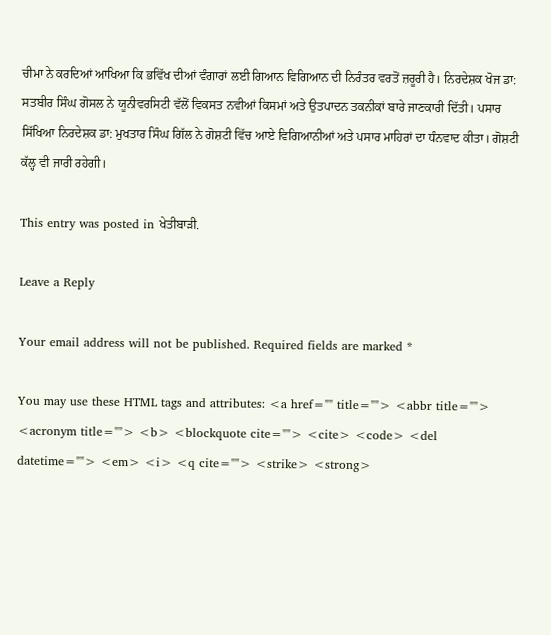ਚੀਮਾ ਨੇ ਕਰਦਿਆਂ ਆਖਿਆ ਕਿ ਭਵਿੱਖ ਦੀਆਂ ਵੰਗਾਰਾਂ ਲਈ ਗਿਆਨ ਵਿਗਿਆਨ ਦੀ ਨਿਰੰਤਰ ਵਰਤੋਂ ਜ਼ਰੂਰੀ ਹੈ। ਨਿਰਦੇਸ਼ਕ ਖੋਜ ਡਾ: ਸਤਬੀਰ ਸਿੰਘ ਗੋਸਲ ਨੇ ਯੂਨੀਵਰਸਿਟੀ ਵੱਲੋਂ ਵਿਕਸਤ ਨਵੀਆਂ ਕਿਸਮਾਂ ਅਤੇ ਉਤਪਾਦਨ ਤਕਨੀਕਾਂ ਬਾਰੇ ਜਾਣਕਾਰੀ ਦਿੱਤੀ। ਪਸਾਰ ਸਿੱਖਿਆ ਨਿਰਦੇਸ਼ਕ ਡਾ: ਮੁਖਤਾਰ ਸਿੰਘ ਗਿੱਲ ਨੇ ਗੋਸ਼ਟੀ ਵਿੱਚ ਆਏ ਵਿਗਿਆਨੀਆਂ ਅਤੇ ਪਸਾਰ ਮਾਹਿਰਾਂ ਦਾ ਧੰਨਵਾਦ ਕੀਤਾ। ਗੋਸ਼ਟੀ ਕੱਲ੍ਹ ਵੀ ਜਾਰੀ ਰਹੇਗੀ।

This entry was posted in ਖੇਤੀਬਾੜੀ.

Leave a Reply

Your email address will not be published. Required fields are marked *

You may use these HTML tags and attributes: <a href="" title=""> <abbr title=""> <acronym title=""> <b> <blockquote cite=""> <cite> <code> <del datetime=""> <em> <i> <q cite=""> <strike> <strong>